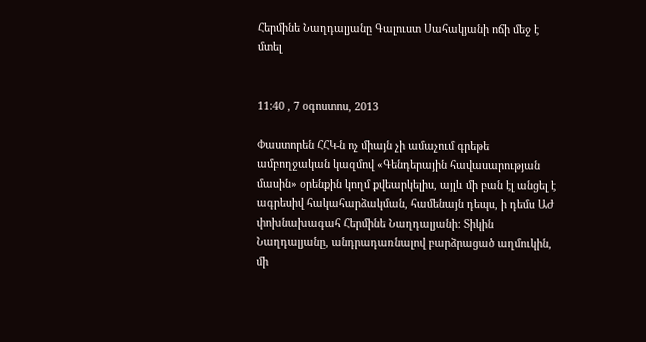Հերմինե Նաղդալյանը Գալուստ Սահակյանի ոճի մեջ է մտել


11:40 , 7 օգոստոս, 2013

Փաստորեն ՀՀԿ-ն ոչ միայն չի ամաչում գրեթե ամբողջական կազմով «Գենդերային հավասարության մասին» օրենքին կողմ քվեարկելիս, այլև մի բան էլ անցել է ագրեսիվ հակահարձակման, համենայն դեպս, ի դեմս ԱԺ փոխնախագահ Հերմինե Նաղդալյանի: Տիկին Նաղդալյանը, անդրադառնալով բարձրացած աղմուկին, մի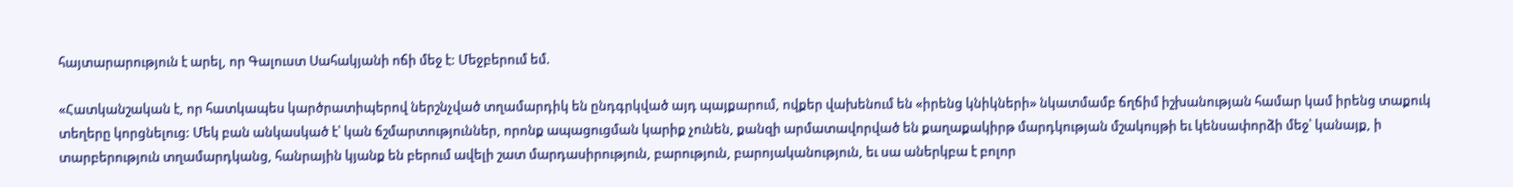հայտարարություն է արել, որ Գալուստ Սահակյանի ոճի մեջ է: Մեջբերում եմ.

«Հատկանշական է, որ հատկապես կարծրատիպերով ներշնչված տղամարդիկ են ընդգրկված այդ պայքարում, ովքեր վախենում են «իրենց կնիկների» նկատմամբ ճղճիմ իշխանության համար կամ իրենց տաքուկ տեղերը կորցնելուց: Մեկ բան անկասկած է՝ կան ճշմարտություններ, որոնք ապացուցման կարիք չունեն, քանզի արմատավորված են քաղաքակիրթ մարդկության մշակույթի եւ կենսափորձի մեջ՝ կանայք, ի տարբերություն տղամարդկանց, հանրային կյանք են բերում ավելի շատ մարդասիրություն, բարություն, բարոյականություն, եւ սա աներկբա է բոլոր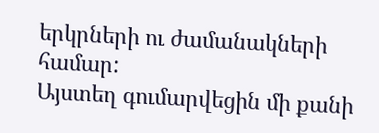երկրների ու ժամանակների համար:
Այստեղ գումարվեցին մի քանի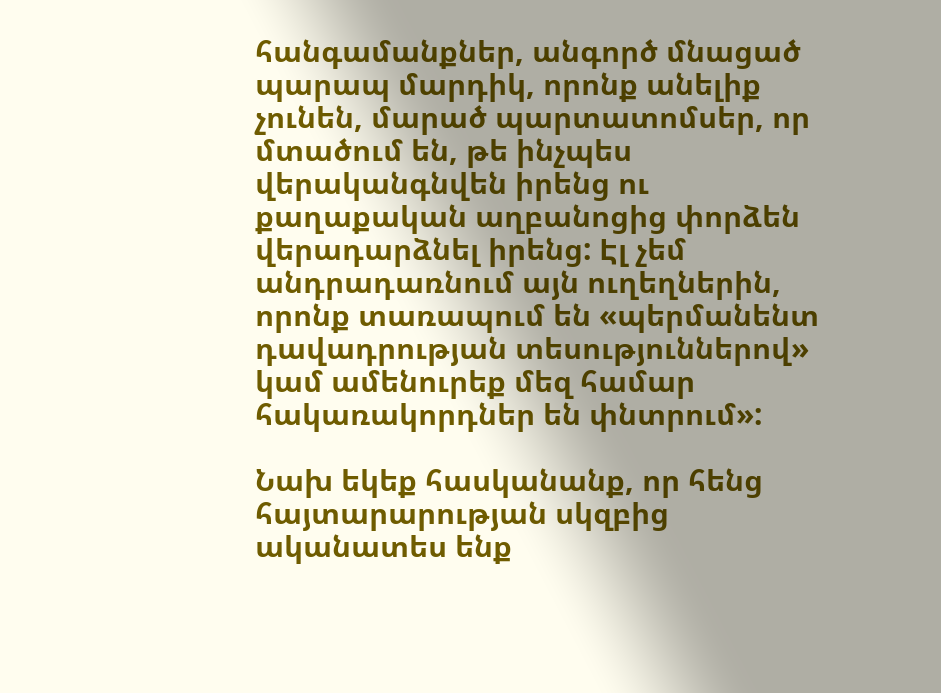հանգամանքներ, անգործ մնացած պարապ մարդիկ, որոնք անելիք չունեն, մարած պարտատոմսեր, որ մտածում են, թե ինչպես վերականգնվեն իրենց ու քաղաքական աղբանոցից փորձեն վերադարձնել իրենց: Էլ չեմ անդրադառնում այն ուղեղներին, որոնք տառապում են «պերմանենտ դավադրության տեսություններով» կամ ամենուրեք մեզ համար հակառակորդներ են փնտրում»:

Նախ եկեք հասկանանք, որ հենց հայտարարության սկզբից ականատես ենք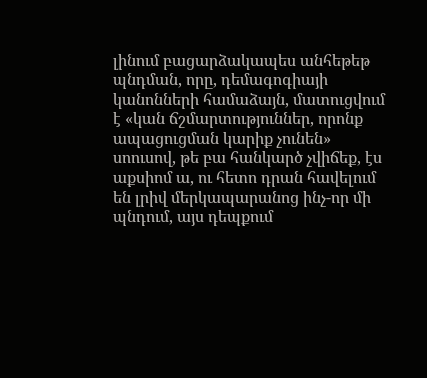լինում բացարձակապես անհեթեթ պնդման, որը, դեմագոգիայի կանոնների համաձայն, մատուցվում է «կան ճշմարտություններ, որոնք ապացուցման կարիք չունեն» սոուսով, թե բա հանկարծ չվիճեք, էս աքսիոմ ա, ու հետո դրան հավելում են լրիվ մերկապարանոց ինչ-որ մի պնդում, այս դեպքում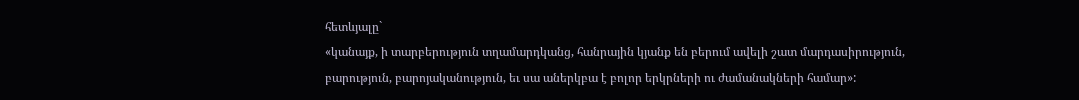հետևյալը`
«կանայք, ի տարբերություն տղամարդկանց, հանրային կյանք են բերում ավելի շատ մարդասիրություն, բարություն, բարոյականություն, եւ սա աներկբա է բոլոր երկրների ու ժամանակների համար»: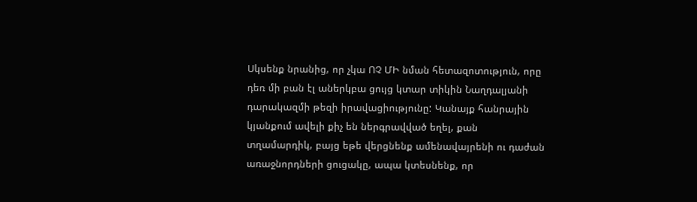Սկսենք նրանից, որ չկա ՈՉ ՄԻ նման հետազոտություն, որը դեռ մի բան էլ աներկբա ցույց կտար տիկին Նաղդալյանի դարակազմի թեզի իրավացիությունը: Կանայք հանրային կյանքում ավելի քիչ են ներգրավված եղել, քան տղամարդիկ, բայց եթե վերցնենք ամենավայրենի ու դաժան առաջնորդների ցուցակը, ապա կտեսնենք, որ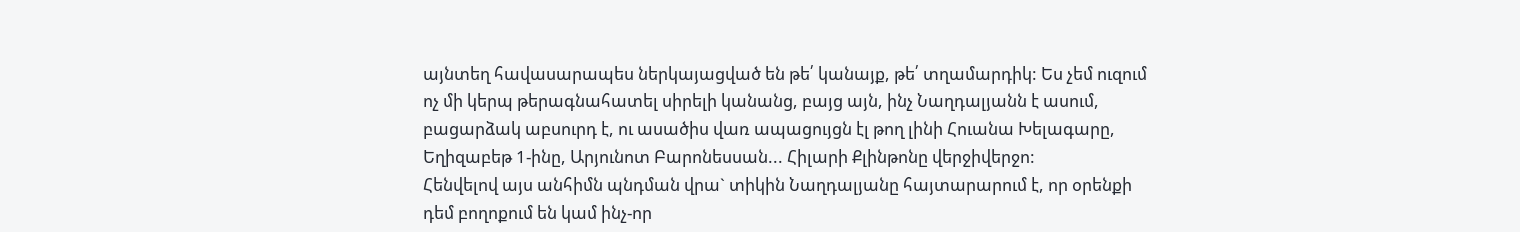այնտեղ հավասարապես ներկայացված են թե՛ կանայք, թե՛ տղամարդիկ: Ես չեմ ուզում ոչ մի կերպ թերագնահատել սիրելի կանանց, բայց այն, ինչ Նաղդալյանն է ասում, բացարձակ աբսուրդ է, ու ասածիս վառ ապացույցն էլ թող լինի Հուանա Խելագարը, Եղիզաբեթ 1-ինը, Արյունոտ Բարոնեսսան... Հիլարի Քլինթոնը վերջիվերջո:
Հենվելով այս անհիմն պնդման վրա` տիկին Նաղդալյանը հայտարարում է, որ օրենքի դեմ բողոքում են կամ ինչ-որ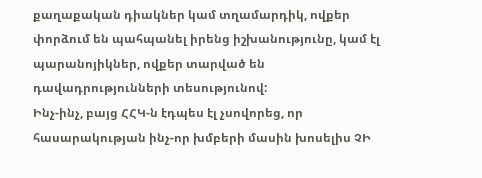քաղաքական դիակներ կամ տղամարդիկ, ովքեր փորձում են պահպանել իրենց իշխանությունը, կամ էլ պարանոյիկներ, ովքեր տարված են դավադրությունների տեսությունով:
Ինչ-ինչ, բայց ՀՀԿ-ն էդպես էլ չսովորեց, որ հասարակության ինչ-որ խմբերի մասին խոսելիս ՉԻ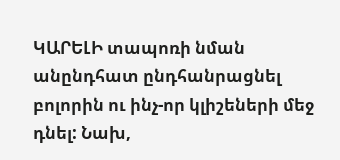ԿԱՐԵԼԻ տապոռի նման անընդհատ ընդհանրացնել բոլորին ու ինչ-որ կլիշեների մեջ դնել: Նախ,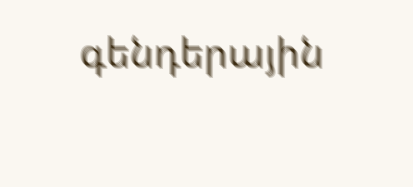գենդերային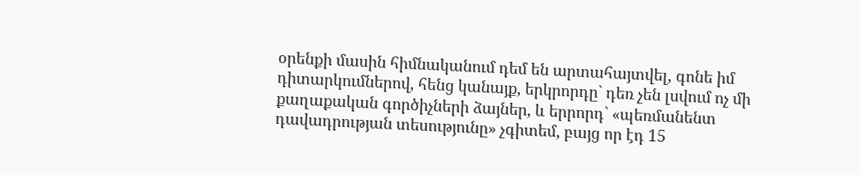օրենքի մասին հիմնականում դեմ են արտահայտվել, գոնե իմ դիտարկումներով, հենց կանայք, երկրորդը` դեռ չեն լսվում ոչ մի քաղաքական գործիչների ձայներ, և երրորդ` «պեռմանենտ դավադրության տեսությունը» չգիտեմ, բայց որ էդ 15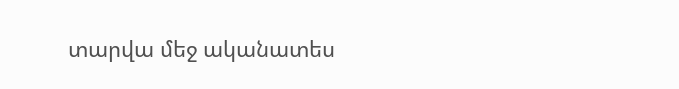տարվա մեջ ականատես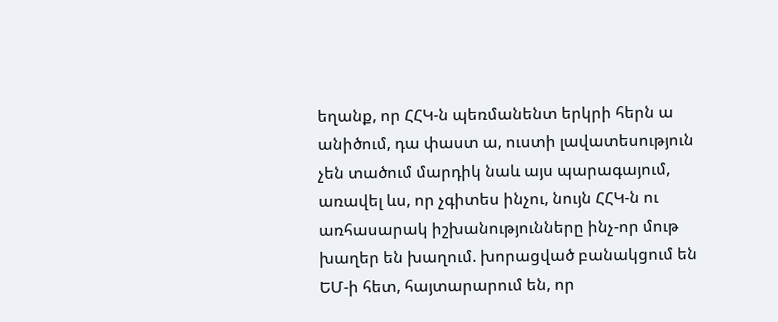եղանք, որ ՀՀԿ-ն պեռմանենտ երկրի հերն ա անիծում, դա փաստ ա, ուստի լավատեսություն չեն տածում մարդիկ նաև այս պարագայում, առավել ևս, որ չգիտես ինչու, նույն ՀՀԿ-ն ու առհասարակ իշխանությունները ինչ-որ մութ խաղեր են խաղում. խորացված բանակցում են ԵՄ-ի հետ, հայտարարում են, որ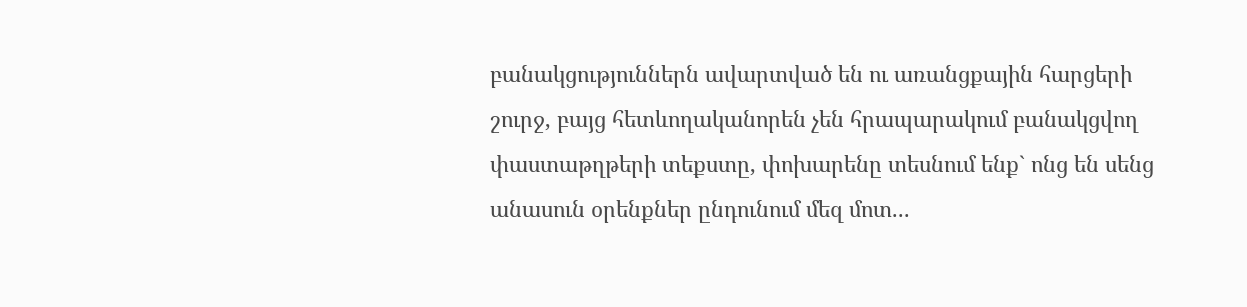բանակցություններն ավարտված են ու առանցքային հարցերի շուրջ, բայց հետևողականորեն չեն հրապարակում բանակցվող փաստաթղթերի տեքստը, փոխարենը տեսնում ենք` ոնց են սենց անասուն օրենքներ ընդունում մեզ մոտ...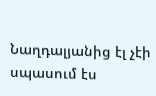Նաղդալյանից էլ չէի սպասում էս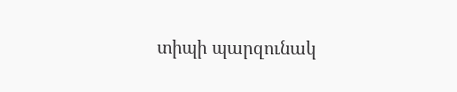տիպի պարզունակ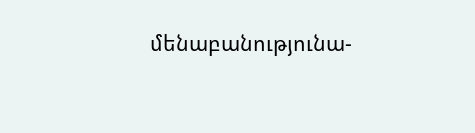մենաբանությունա-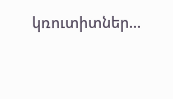կռուտիտներ...